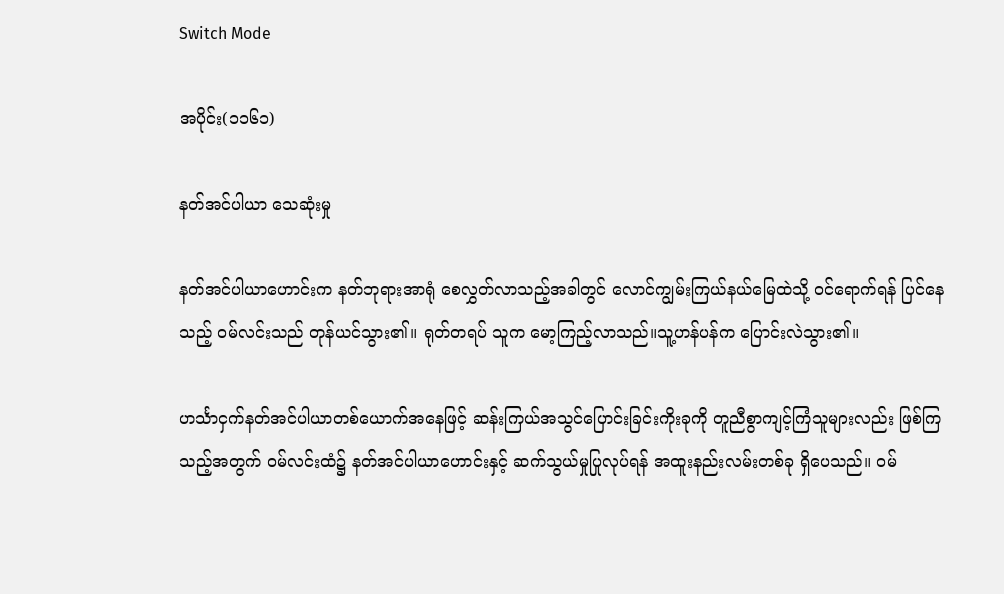Switch Mode

အပိုင်း(၁၁၆၁)

နတ်အင်ပါယာ သေဆုံးမှု

နတ်အင်ပါယာဟောင်းက နတ်ဘုရားအာရုံ စေလွှတ်လာသည့်အခါတွင် လောင်ကျွမ်းကြယ်နယ်မြေထဲသို့ ဝင်ရောက်ရန် ပြင်နေသည့် ဝမ်လင်းသည် တုန်ယင်သွား၏။ ရုတ်တရပ် သူက မော့ကြည့်လာသည်။သူ့ဟန်ပန်က ပြောင်းလဲသွား၏။

ဟင်္သာငှက်နတ်အင်ပါယာတစ်ယောက်အနေဖြင့် ဆန်းကြယ်အသွင်ပြောင်းခြင်းကိုးခုကို တူညီစွာကျင့်ကြံသူများလည်း ဖြစ်ကြသည့်အတွက် ဝမ်လင်းထံ၌ နတ်အင်ပါယာဟောင်းနှင့် ဆက်သွယ်မှုပြုလုပ်ရန် အထူးနည်းလမ်းတစ်ခု ရှိပေသည်။ ဝမ်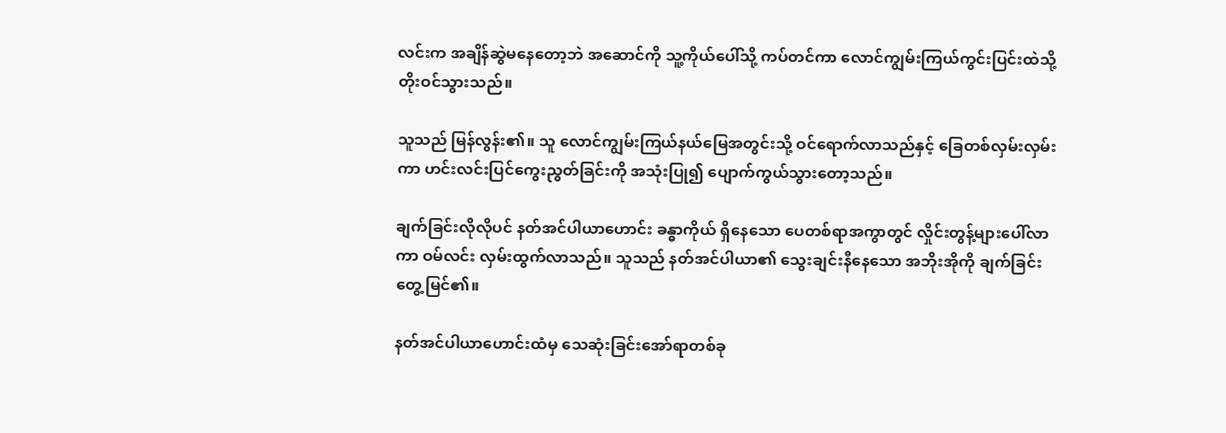လင်းက အချိန်ဆွဲမနေတော့ဘဲ အဆောင်ကို သူ့ကိုယ်ပေါ်သို့ ကပ်တင်ကာ လောင်ကျွမ်းကြယ်ကွင်းပြင်းထဲသို့ တိုးဝင်သွားသည်။

သူသည် မြန်လွန်း၏။ သူ လောင်ကျွမ်းကြယ်နယ်မြေအတွင်းသို့ ဝင်ရောက်လာသည်နှင့် ခြေတစ်လှမ်းလှမ်းကာ ဟင်းလင်းပြင်ကွေးညွတ်ခြင်းကို အသုံးပြု၍ ပျောက်ကွယ်သွားတော့သည်။

ချက်ခြင်းလိုလိုပင် နတ်အင်ပါယာဟောင်း ခန္ဓာကိုယ် ရှိနေသော ပေတစ်ရာအကွာတွင် လှိုင်းတွန့်များပေါ်လာကာ ဝမ်လင်း လှမ်းထွက်လာသည်။ သူသည် နတ်အင်ပါယာ၏ သွေးချင်းနီနေသော အဘိုးအိုကို ချက်ခြင်း တွေ့မြင်၏။

နတ်အင်ပါယာဟောင်းထံမှ သေဆုံးခြင်းအော်ရာတစ်ခု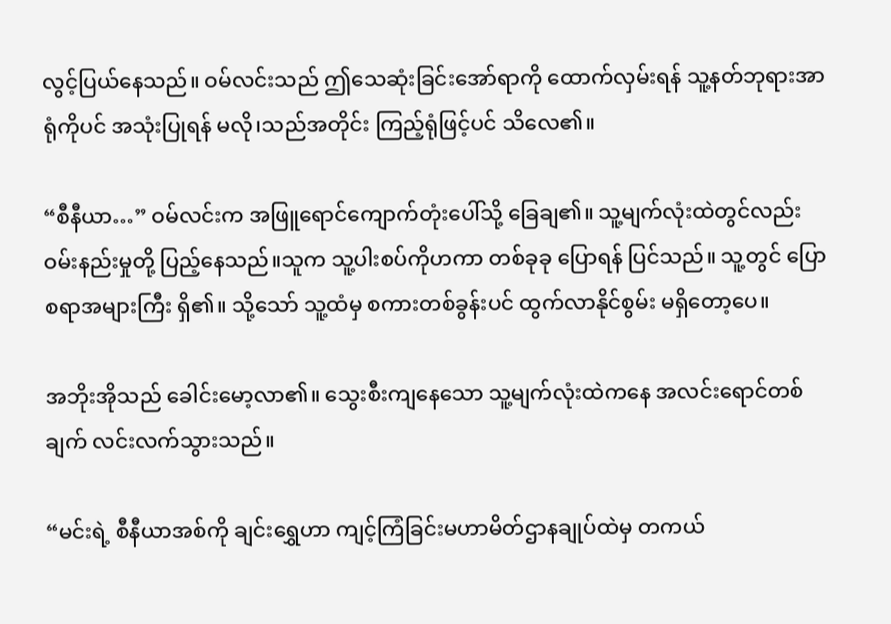လွင့်ပြယ်နေသည်။ ဝမ်လင်းသည် ဤသေဆုံးခြင်းအော်ရာကို ထောက်လှမ်းရန် သူ့နတ်ဘုရားအာရုံကိုပင် အသုံးပြုရန် မလို၊သည်အတိုင်း ကြည့်ရုံဖြင့်ပင် သိလေ၏။

“စီနီယာ…” ဝမ်လင်းက အဖြူရောင်ကျောက်တုံးပေါ်သို့ ခြေချ၏။ သူ့မျက်လုံးထဲတွင်လည်း ဝမ်းနည်းမှုတို့ ပြည့်နေသည်။သူက သူ့ပါးစပ်ကိုဟကာ တစ်ခုခု ပြောရန် ပြင်သည်။ သူ့တွင် ပြောစရာအများကြီး ရှိ၏။ သို့သော် သူ့ထံမှ စကားတစ်ခွန်းပင် ထွက်လာနိုင်စွမ်း မရှိတော့ပေ။

အဘိုးအိုသည် ခေါင်းမော့လာ၏။ သွေးစီးကျနေသော သူ့မျက်လုံးထဲကနေ အလင်းရောင်တစ်ချက် လင်းလက်သွားသည်။

“မင်းရဲ့ စီနီယာအစ်ကို ချင်းရွှေဟာ ကျင့်ကြံခြင်းမဟာမိတ်ဌာနချုပ်ထဲမှ တကယ်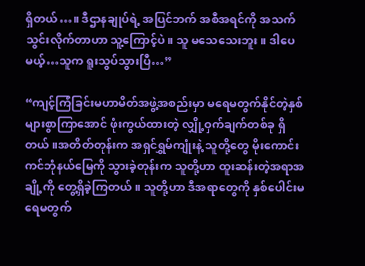ရှိတယ်…။ ဒီဌာနချုပ်ရဲ့ အပြင်ဘက် အစီအရင်ကို အသက်သွင်းလိုက်တာဟာ သူ့ကြောင့်ပဲ။ သူ မသေသေးဘူး။ ဒါပေမယ့်…သူက ရူးသွပ်သွားပြီ…”

“ကျင့်ကြံခြင်းမဟာမိတ်အဖွဲ့အစည်းမှာ မရေမတွက်နိုင်တဲ့နှစ်များစွာကြာအောင် ဖုံးကွယ်ထားတဲ့ လျှို့ဝှက်ချက်တစ်ခု ရှိတယ်။အတိတ်တုန်းက အရှင်ရွှမ်ကျုံးနဲ့ သူတို့တွေ မိုးကောင်းကင်ဘုံနယ်မြေကို သွားခဲ့တုန်းက သူတို့ဟာ ထူးဆန်းတဲ့အရာအချို့ကို တွေ့ရှိခဲ့ကြတယ်။ သူတို့ဟာ ဒီအရာတွေကို နှစ်ပေါင်းမရေမတွက်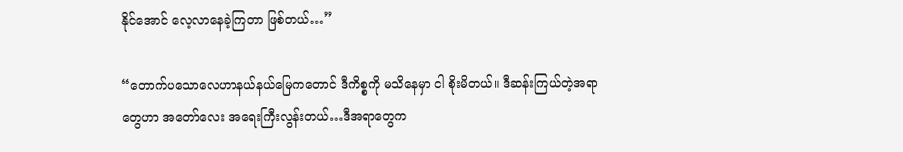နိုင်အောင် လေ့လာနေခဲ့ကြတာ ဖြစ်တယ်…”

“တောက်ပသောလေဟာနယ်နယ်မြေကတောင် ဒီကိစ္စကို မသိနေမှာ ငါ စိုးမိတယ်။ ဒီဆန်းကြယ်တဲ့အရာတွေဟာ အတော်လေး အရေးကြီးလွန်းတယ်…ဒီအရာတွေက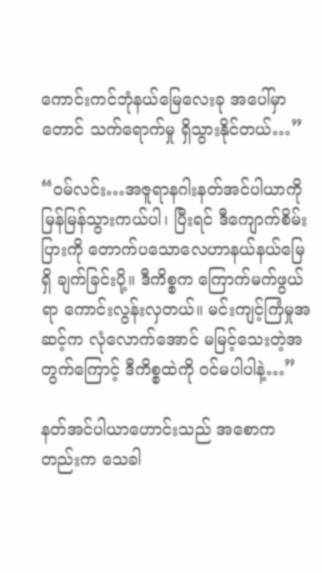ကောင်းကင်ဘုံနယ်မြေလေးခု အပေါ်မှာတောင် သက်ရောက်မှု ရှိသွားနိုင်တယ်…”

“ဝမ်လင်း…အဇူရာနဂါးနတ်အင်ပါယာကို မြန်မြန်သွားကယ်ပါ၊ ပြီးရင် ဒီကျောက်စိမ်းပြားကို တောက်ပသောလေဟာနယ်နယ်မြေရှိ ချက်ခြင်းပို့။ ဒီကိစ္စက ကြောက်မက်ဖွယ်ရာ ကောင်းလွန်းလှတယ်။ မင်းကျင့်ကြံမှုအဆင့်က လုံလောက်အောင် မမြင့်သေးတဲ့အတွက်ကြောင့် ဒီကိစ္စထဲကို ဝင်မပါပါနဲ့…”

နတ်အင်ပါယာဟောင်းသည် အစောကတည်းက သေခါ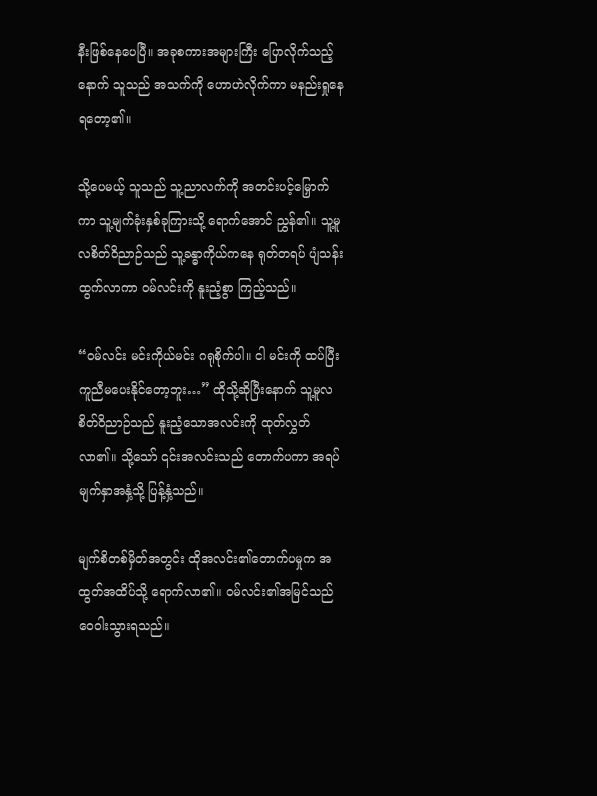နီးဖြစ်နေပေပြီ။ အခုစကားအများကြီး ပြောလိုက်သည့်နောက် သူသည် အသက်ကို ဟောဟဲလိုက်ကာ မနည်းရှုနေရတော့၏။

သို့ပေမယ့် သူသည် သူ့ညာလက်ကို အတင်းပင့်မြှောက်ကာ သူ့မျက်ခုံးနှစ်ခုကြားသို့ ရောက်အောင် ညွှန်၏။ သူ့မူလစိတ်ဝိညာဉ်သည် သူ့ခန္ဓာကိုယ်ကနေ ရုတ်တရပ် ပျံသန်းထွက်လာကာ ဝမ်လင်းကို နူးညံ့စွာ ကြည့်သည်။

“ဝမ်လင်း မင်းကိုယ်မင်း ဂရုစိုက်ပါ။ ငါ မင်းကို ထပ်ပြီး ကူညီမပေးနိုင်တော့ဘူး…” ထိုသို့ဆိုပြီးနောက် သူ့မူလစိတ်ဝိညာဉ်သည် နူးညံ့သောအလင်းကို ထုတ်လွှတ်လာ၏။ သို့သော် ၎င်းအလင်းသည် တောက်ပကာ အရပ်မျက်နှာအနှံ့သို့ ပြန့်နှံ့သည်။

မျက်စိတစ်မှိတ်အတွင်း ထိုအလင်း၏တောက်ပမှုက အထွတ်အထိပ်သို့ ရောက်လာ၏။ ဝမ်လင်း၏အမြင်သည် ဝေဝါးသွားရသည်။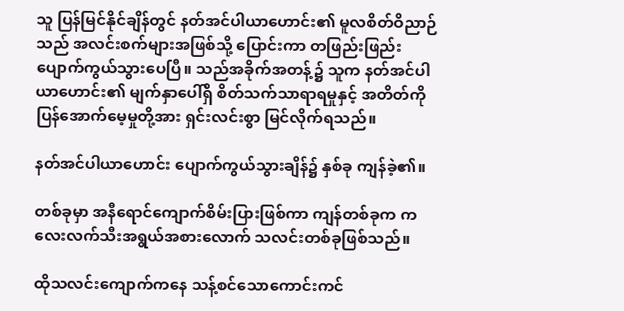သူ ပြန်မြင်နိုင်ချိန်တွင် နတ်အင်ပါယာဟောင်း၏ မူလစိတ်ဝိညာဉ်သည် အလင်းစက်များအဖြစ်သို့ ပြောင်းကာ တဖြည်းဖြည်း ပျောက်ကွယ်သွားပေပြီ။ သည်အခိုက်အတန့်၌ သူက နတ်အင်ပါယာဟောင်း၏ မျက်နှာပေါ်ရှိ စိတ်သက်သာရာရမှုနှင့် အတိတ်ကိုပြန်အောက်မေ့မှုတို့အား ရှင်းလင်းစွာ မြင်လိုက်ရသည်။

နတ်အင်ပါယာဟောင်း ပျောက်ကွယ်သွားချိန်၌ နှစ်ခု ကျန်ခဲ့၏။

တစ်ခုမှာ အနီရောင်ကျောက်စိမ်းပြားဖြစ်ကာ ကျန်တစ်ခုက ကလေးလက်သီးအရွယ်အစားလောက် သလင်းတစ်ခုဖြစ်သည်။

ထိုသလင်းကျောက်ကနေ သန့်စင်သောကောင်းကင်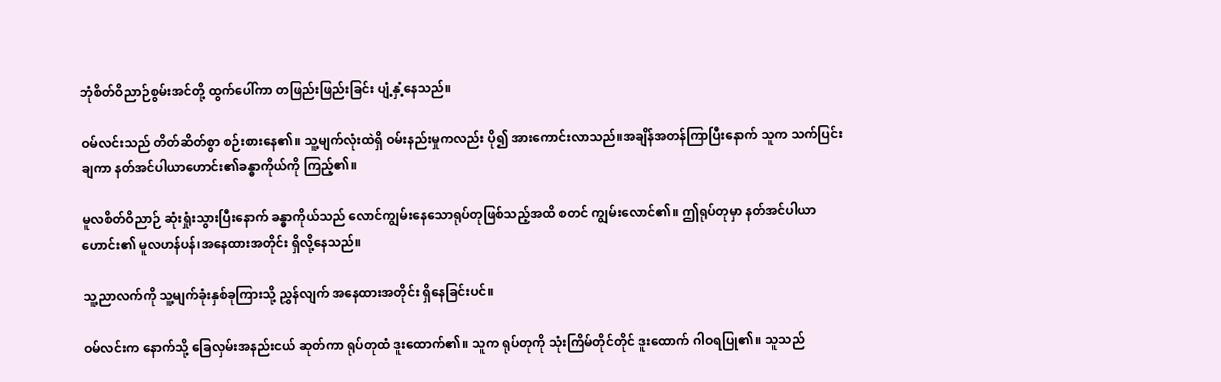ဘုံစိတ်ဝိညာဉ်စွမ်းအင်တို့ ထွက်ပေါ်ကာ တဖြည်းဖြည်းခြင်း ပျံ့နှံ့နေသည်။

ဝမ်လင်းသည် တိတ်ဆိတ်စွာ စဉ်းစားနေ၏။ သူ့မျက်လုံးထဲရှိ ဝမ်းနည်းမှုကလည်း ပို၍ အားကောင်းလာသည်။အချိန်အတန်ကြာပြီးနောက် သူက သက်ပြင်းချကာ နတ်အင်ပါယာဟောင်း၏ခန္ဓာကိုယ်ကို ကြည့်၏။

မူလစိတ်ဝိညာဉ် ဆုံးရှုံးသွားပြီးနောက် ခန္ဓာကိုယ်သည် လောင်ကျွမ်းနေသောရုပ်တုဖြစ်သည့်အထိ စတင် ကျွမ်းလောင်၏။ ဤရုပ်တုမှာ နတ်အင်ပါယာဟောင်း၏ မူလဟန်ပန်၊အနေထားအတိုင်း ရှိလို့နေသည်။

သူ့ညာလက်ကို သူ့မျက်ခုံးနှစ်ခုကြားသို့ ညွှန်လျက် အနေထားအတိုင်း ရှိနေခြင်းပင်။

ဝမ်လင်းက နောက်သို့ ခြေလှမ်းအနည်းငယ် ဆုတ်ကာ ရုပ်တုထံ ဒူးထောက်၏။ သူက ရုပ်တုကို သုံးကြိမ်တိုင်တိုင် ဒူးထောက် ဂါဝရပြု၏။ သူသည်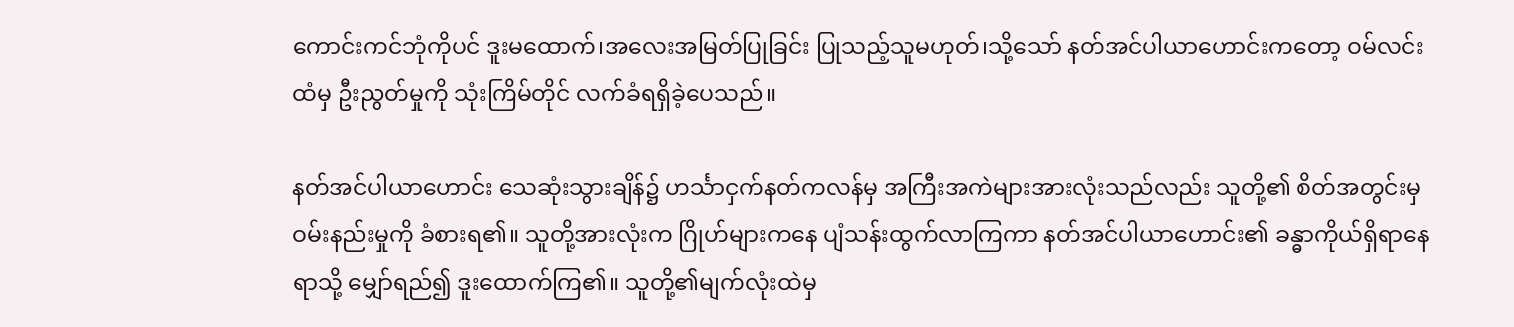ကောင်းကင်ဘုံကိုပင် ဒူးမထောက်၊အလေးအမြတ်ပြုခြင်း ပြုသည့်သူမဟုတ်၊သို့သော် နတ်အင်ပါယာဟောင်းကတော့ ဝမ်လင်းထံမှ ဦးညွတ်မှုကို သုံးကြိမ်တိုင် လက်ခံရရှိခဲ့ပေသည်။

နတ်အင်ပါယာဟောင်း သေဆုံးသွားချိန်၌ ဟင်္သာငှက်နတ်ကလန်မှ အကြီးအကဲများအားလုံးသည်လည်း သူတို့၏ စိတ်အတွင်းမှ ဝမ်းနည်းမှုကို ခံစားရ၏။ သူတို့အားလုံးက ဂြိုဟ်များက‌နေ ပျံသန်းထွက်လာကြကာ နတ်အင်ပါယာဟောင်း၏ ခန္ဓာကိုယ်ရှိရာနေရာသို့ မျှော်ရည်၍ ဒူးထောက်ကြ၏။ သူတို့၏မျက်လုံးထဲမှ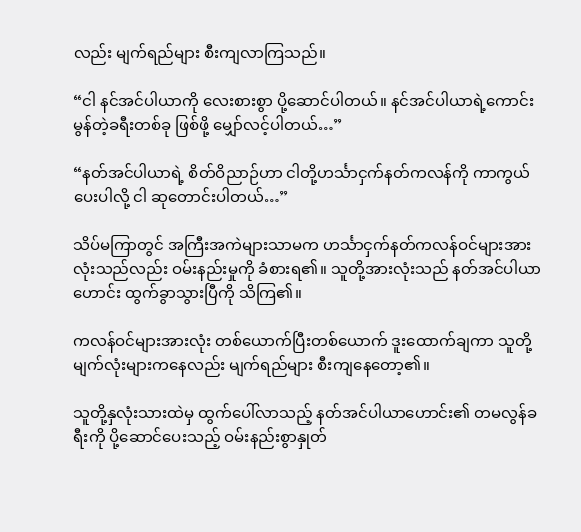လည်း မျက်ရည်များ စီးကျလာကြသည်။

“ငါ နင်အင်ပါယာကို လေးစားစွာ ပို့ဆောင်ပါတယ်။ နင်အင်ပါယာရဲ့ကောင်းမွန်တဲ့ခရီးတစ်ခု ဖြစ်ဖို့ မျှော်လင့်ပါတယ်…”

“နတ်အင်ပါယာရဲ့ စိတ်ဝိညာဉ်ဟာ ငါတို့ဟင်္သာငှက်နတ်ကလန်ကို ကာကွယ်ပေးပါလို့ ငါ ဆုတောင်းပါတယ်…”

သိပ်မကြာတွင် အကြီးအကဲများသာမက ဟင်္သာငှက်နတ်ကလန်ဝင်များအားလုံးသည်လည်း ဝမ်းနည်းမှုကို ခံစားရ၏။ သူတို့အားလုံးသည် နတ်အင်ပါယာဟောင်း ထွက်ခွာသွားပြီကို သိကြ၏။

ကလန်ဝင်များအားလုံး တစ်ယောက်ပြီးတစ်ယောက် ဒူးထောက်ချကာ သူတို့မျက်လုံးများကနေလည်း မျက်ရည်များ စီးကျနေတော့၏။

သူတို့နှလုံးသားထဲမှ ထွက်ပေါ်လာသည့် နတ်အင်ပါယာဟောင်း၏ တမလွန်ခရီးကို ပို့ဆောင်ပေးသည့် ဝမ်းနည်းစွာနှုတ်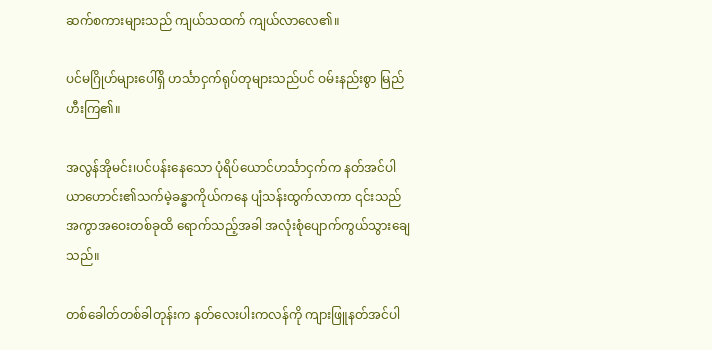ဆက်စကားများသည် ကျယ်သထက် ကျယ်လာလေ၏။

ပင်မဂြိုဟ်များပေါ်ရှိ ဟင်္သာငှက်ရုပ်တုများသည်ပင် ဝမ်းနည်းစွာ မြည်ဟီးကြ၏။

အလွန်အိုမင်း၊ပင်ပန်းနေသော ပုံရိပ်ယောင်ဟင်္သာငှက်က နတ်အင်ပါယာဟောင်း၏သက်မဲ့ခန္ဓာကိုယ်ကနေ ပျံသန်းထွက်လာကာ ၎င်းသည် အကွာအဝေးတစ်ခုထိ ရောက်သည့်အခါ အလုံးစုံပျောက်ကွယ်သွားချေသည်။

တစ်ခေါတ်တစ်ခါတုန်းက နတ်လေးပါးကလန်ကို ကျားဖြူနတ်အင်ပါ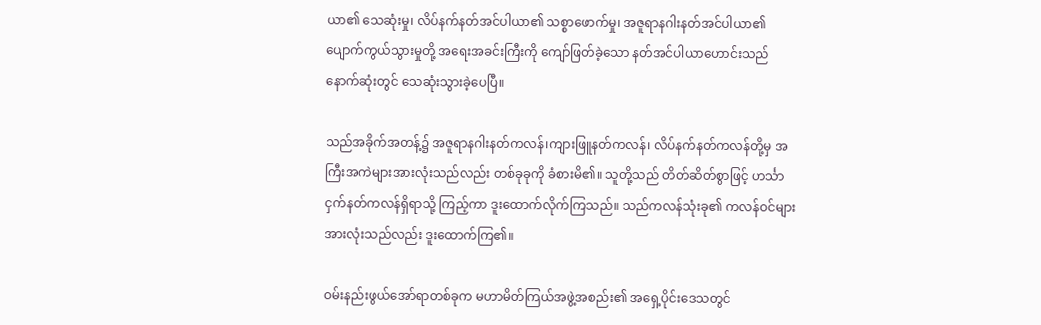ယာ၏ သေဆုံးမှု၊ လိပ်နက်နတ်အင်ပါယာ၏ သစ္စာဖောက်မှု၊ အဇူရာနဂါးနတ်အင်ပါယာ၏ ပျောက်ကွယ်သွားမှုတို့ အရေးအခင်းကြီးကို ကျော်ဖြတ်ခဲ့သော နတ်အင်ပါယာဟောင်းသည် နောက်ဆုံးတွင် သေဆုံးသွားခဲ့ပေပြီ။

သည်အခိုက်အတန့်၌ အဇူရာနဂါးနတ်ကလန်၊ကျားဖြူနတ်ကလန်၊ လိပ်နက်နတ်ကလန်တို့မှ အကြီးအကဲများအားလုံးသည်လည်း တစ်ခုခုကို ခံစားမိ၏။ သူတို့သည် တိတ်ဆိတ်စွာဖြင့် ဟင်္သာငှက်နတ်ကလန်ရှိရာသို့ ကြည့်ကာ ဒူးထောက်လိုက်ကြသည်။ သည်ကလန်သုံးခု၏ ကလန်ဝင်များအားလုံးသည်လည်း ဒူးထောက်ကြ၏။

ဝမ်းနည်းဖွယ်အော်ရာတစ်ခုက မဟာမိတ်ကြယ်အဖွဲ့အစည်း၏ အရှေ့ပိုင်းဒေသတွင်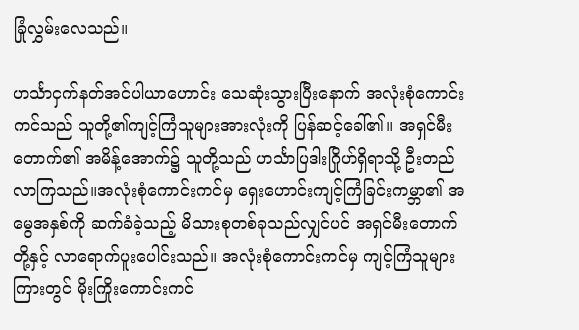ခြုံလွှမ်းလေသည်။

ဟင်္သာငှက်နတ်အင်ပါယာဟောင်း သေဆုံးသွားပြီးနောက် အလုံးစုံကောင်းကင်သည် သူတို့၏ကျင့်ကြံသူများအားလုံးကို ပြန်ဆင့်ခေါ်၏။ အရှင်မီးတောက်၏ အမိန့်အောက်၌ သူတို့သည် ဟင်္သာပြဒါးဂြိုဟ်ရှိရာသို့ ဦးတည်လာကြသည်။အလုံးစုံကောင်းကင်မှ ရှေးဟောင်းကျင့်ကြံခြင်းကမ္ဘာ၏ အမွေအနှစ်ကို ဆက်ခံခဲ့သည့် မိသားစုတစ်ခုသည်လျှင်ပင် အရှင်မီးတောက်တို့နှင့် လာရောက်ပူးပေါင်းသည်။ အလုံးစုံကောင်းကင်မှ ကျင့်ကြံသူများကြားတွင် မိုးကြိုးကောင်းကင်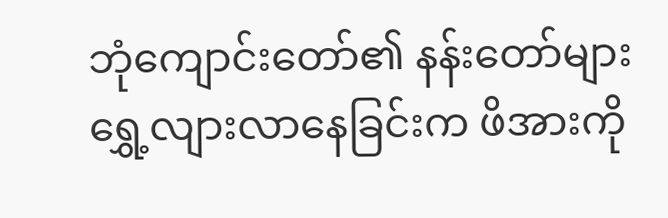ဘုံကျောင်းတော်၏ နန်းတော်များ ရွှေ့လျားလာနေခြင်းက ဖိအားကို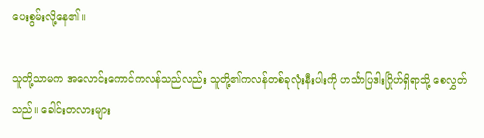ပေးစွမ်းလို့နေ၏။

သူတို့သာမက အလောင်းကောင်ကလန်သည်လည်း သူတို့၏ကလန်တစ်ခုလုံးနီးပါးကို ဟင်္သာပြဒါးဂြိုဟ်ရှိရာသို့ စေလွှတ်သည်။ ခေါင်းတလားများ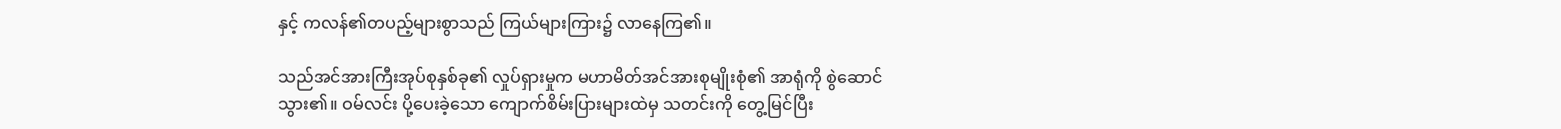နှင့် ကလန်၏တပည့်များစွာသည် ကြယ်များကြား၌ လာနေကြ၏။

သည်အင်အားကြီးအုပ်စုနှစ်ခု၏ လှုပ်ရှားမှုက မဟာမိတ်အင်အားစုမျိုးစုံ၏ အာရုံကို စွဲဆောင်သွား၏။ ဝမ်လင်း ပို့ပေးခဲ့သော ကျောက်စိမ်းပြားများထဲမှ သတင်းကို တွေ့မြင်ပြီး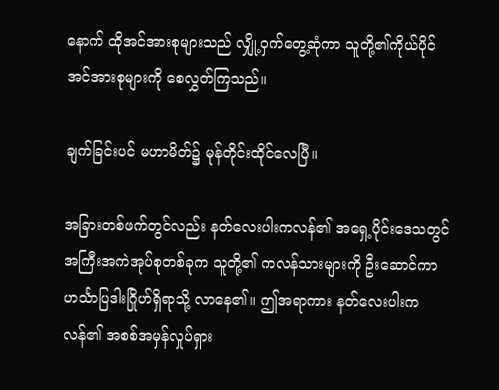နောက် ထိုအင်အားစုများသည် လျှို့ဝှက်တွေ့ဆုံကာ သူတို့၏ကိုယ်ပိုင်အင်အားစုများကို စေလွှတ်ကြသည်။

ချက်ခြင်းပင် မဟာမိတ်၌ မုန်တိုင်းထိုင်လေပြီ။

အခြားတစ်ဖက်တွင်လည်း နတ်လေးပါးကလန်၏ အရှေ့ပိုင်းဒေသတွင် အကြီးအကဲအုပ်စုတစ်ခုက သူတို့၏ ကလန်သားများကို ဦးဆောင်ကာ ဟင်္သာပြဒါးဂြိုဟ်ရှိရာသို့ လာနေ၏။ ဤအရာကား နတ်လေးပါးကလန်၏ အစစ်အမှန်လှုပ်ရှား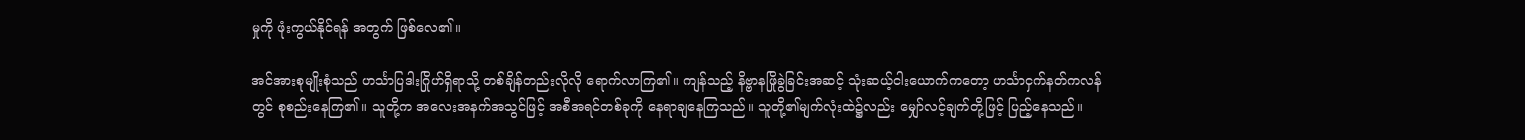မှုကို ဖုံးကွယ်နိုင်ရန် အတွက် ဖြစ်လေ၏။

အင်အားစုမျိုးစုံသည် ဟင်္သာပြဒါးဂြိုဟ်ရှိရာသို့ တစ်ချိန်တည်းလိုလို ရောက်လာကြ၏။ ကျန်သည့် နိဗ္ဗာနဖြိုခွဲခြင်းအဆင့် သုံးဆယ့်ငါးယောက်ကတော့ ဟင်္သာငှက်နတ်ကလန်တွင် စုစည်းနေကြ၏။ သူတို့က အလေးအနက်အသွင်ဖြင့် အစီအရင်တစ်ခုကို နေရာချနေကြသည်။ သူတို့၏မျက်လုံးထဲ၌လည်း မျှော်လင့်ချက်တို့ဖြင့် ပြည့်နေသည်။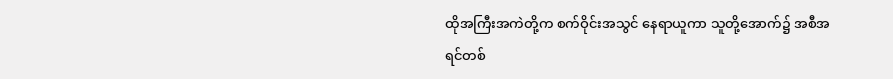ထိုအကြီးအကဲတို့က စက်ဝိုင်းအသွင် နေရာယူကာ သူတို့အောက်၌ အစီအရင်တစ်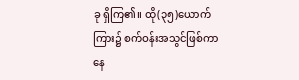ခု ရှိကြ၏။ ထို(၃၅)ယောက်ကြား၌ စက်ဝန်းအသွင်ဖြစ်ကာ နေ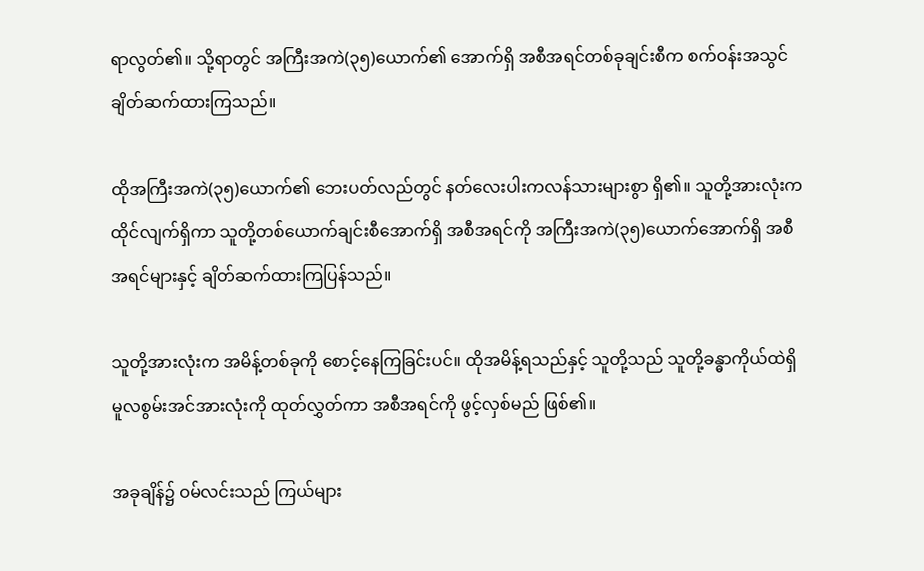ရာလွတ်၏။ သို့ရာတွင် အကြီးအကဲ(၃၅)ယောက်၏ အောက်ရှိ အစီအရင်တစ်ခုချင်းစီက စက်ဝန်းအသွင် ချိတ်ဆက်ထားကြသည်။

ထိုအကြီးအကဲ(၃၅)ယောက်၏ ဘေးပတ်လည်တွင် နတ်လေးပါးကလန်သားများစွာ ရှိ၏။ သူတို့အားလုံးက ထိုင်လျက်ရှိကာ သူတို့တစ်ယောက်ချင်းစီအောက်ရှိ အစီအရင်ကို အကြီးအကဲ(၃၅)ယောက်အောက်ရှိ အစီအရင်များနှင့် ချိတ်ဆက်ထားကြပြန်သည်။

သူတို့အားလုံးက အမိန့်တစ်ခုကို စောင့်နေကြခြင်းပင်။ ထိုအမိန့်ရသည်နှင့် သူတို့သည် သူတို့ခန္ဓာကိုယ်ထဲရှိ မူလစွမ်းအင်အားလုံးကို ထုတ်လွှတ်ကာ အစီအရင်ကို ဖွင့်လှစ်မည် ဖြစ်၏။

အခုချိန်၌ ဝမ်လင်းသည် ကြယ်များ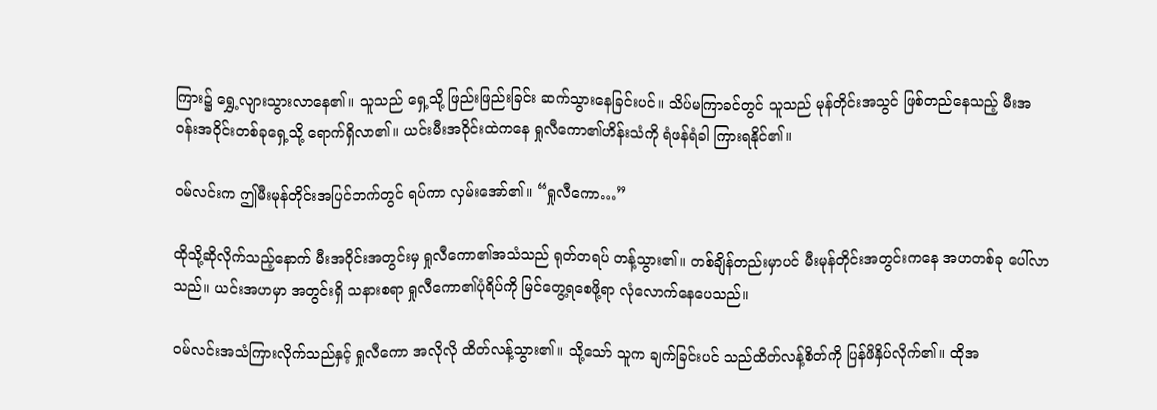ကြား၌ ရွှေ့လျားသွားလာနေ၏။ သူသည် ရှေ့သို့ ဖြည်းဖြည်းခြင်း ဆက်သွားနေခြင်းပင်။ သိပ်မကြာခင်တွင် သူသည် မုန်တိုင်းအသွင် ဖြစ်တည်နေသည့် မီးအဝန်းအဝိုင်းတစ်ခုရှေ့သို့ ရောက်ရှိလာ၏။ ယင်းမီးအဝိုင်းထဲကနေ ရှုလီကော၏ဟိန်းသံကို ရံဖန်ရံခါ ကြားရနိုင်၏။

ဝမ်လင်းက ဤမီးမုန်တိုင်းအပြင်ဘက်တွင် ရပ်ကာ လှမ်းအော်၏။ “ရှုလီကော…”

ထိုသို့ဆိုလိုက်သည့်နောက် မီးအဝိုင်းအတွင်းမှ ရှုလီကော၏အသံသည် ရုတ်တရပ် တန့်သွား၏။ တစ်ချိန်တည်းမှာပင် မီးမုန်တိုင်းအတွင်းကနေ အဟတစ်ခု ပေါ်လာသည်။ ယင်းအဟမှာ အတွင်းရှိ သနားစရာ ရှုလီကော၏ပုံရိပ်ကို မြင်တွေ့ရစေဖို့ရာ လုံလောက်နေပေသည်။

ဝမ်လင်းအသံကြားလိုက်သည်နှင့် ရှုလီကော အလိုလို ထိတ်လန့်သွား၏။ သို့သော် သူက ချက်ခြင်းပင် သည်ထိတ်လန့်စိတ်ကို ပြန်ဖိနှိပ်လိုက်၏။ ထိုအ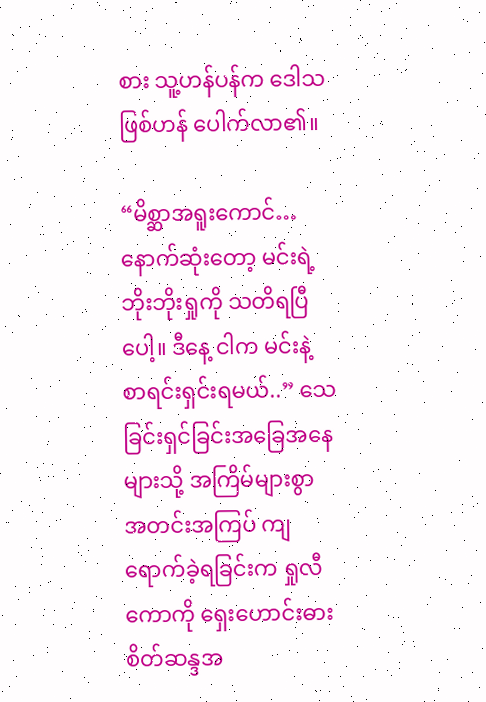စား သူ့ဟန်ပန်က ဒေါသဖြစ်ဟန် ပေါက်လာ၏။

“မိစ္ဆာအရူးကောင်…နောက်ဆုံးတော့ မင်းရဲ့ဘိုးဘိုးရှုကို သတိရပြီပေါ့။ ဒီနေ့ ငါက မင်းနဲ့ စာရင်းရှင်းရမယ်..” သေခြင်းရှင်ခြင်းအခြေအနေများသို့ အကြိမ်များစွာ အတင်းအကြပ် ကျရောက်ခဲ့ရခြင်းက ရှုလီကောကို ရှေးဟောင်းဓားစိတ်ဆန္ဒအ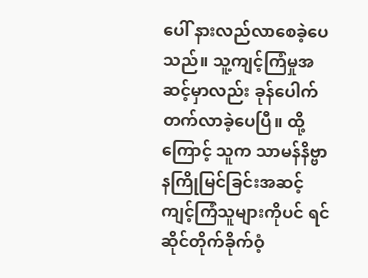ပေါ် နားလည်လာစေခဲ့ပေသည်။ သူ့ကျင့်ကြံမှုအဆင့်မှာလည်း ခုန်ပေါက်တက်လာခဲ့ပေပြီ။ ထို့ကြောင့် သူက သာမန်နိဗ္ဗာနကြိုမြင်ခြင်းအဆင့်ကျင့်ကြံသူများကိုပင် ရင်ဆိုင်တိုက်ခိုက်ဝံ့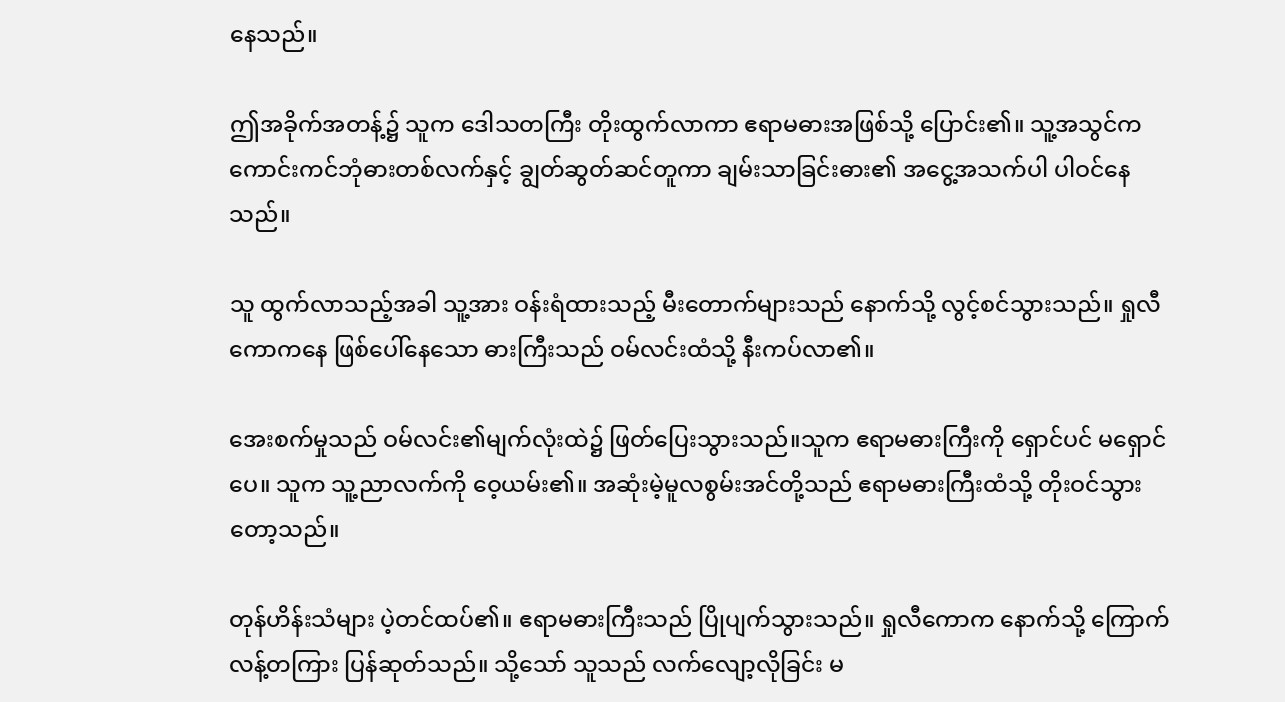နေသည်။

ဤအခိုက်အတန့်၌ သူက ဒေါသတကြီး တိုးထွက်လာကာ ဧရာမဓားအဖြစ်သို့ ပြောင်း၏။ သူ့အသွင်က ကောင်းကင်ဘုံဓားတစ်လက်နှင့် ချွတ်ဆွတ်ဆင်တူကာ ချမ်းသာခြင်းဓား၏ အငွေ့အသက်ပါ ပါဝင်နေသည်။

သူ ထွက်လာသည့်အခါ သူ့အား ဝန်းရံထားသည့် မီးတောက်များသည် နောက်သို့ လွင့်စင်သွားသည်။ ရှုလီကောကနေ ဖြစ်ပေါ်နေသော ဓားကြီးသည် ဝမ်လင်းထံသို့ နီးကပ်လာ၏။

အေးစက်မှုသည် ဝမ်လင်း၏မျက်လုံးထဲ၌ ဖြတ်ပြေးသွားသည်။သူက ဧရာမဓားကြီးကို ရှောင်ပင် မရှောင်ပေ။ သူက သူ့ညာလက်ကို ဝေ့ယမ်း၏။ အဆုံးမဲ့မူလစွမ်းအင်တို့သည် ဧရာမဓားကြီးထံသို့ တိုးဝင်သွားတော့သည်။

တုန်ဟိန်းသံများ ပဲ့တင်ထပ်၏။ ဧရာမဓားကြီးသည် ပြိုပျက်သွားသည်။ ရှုလီကောက နောက်သို့ ကြောက်လန့်တကြား ပြန်ဆုတ်သည်။ သို့သော် သူသည် လက်လျော့လိုခြင်း မ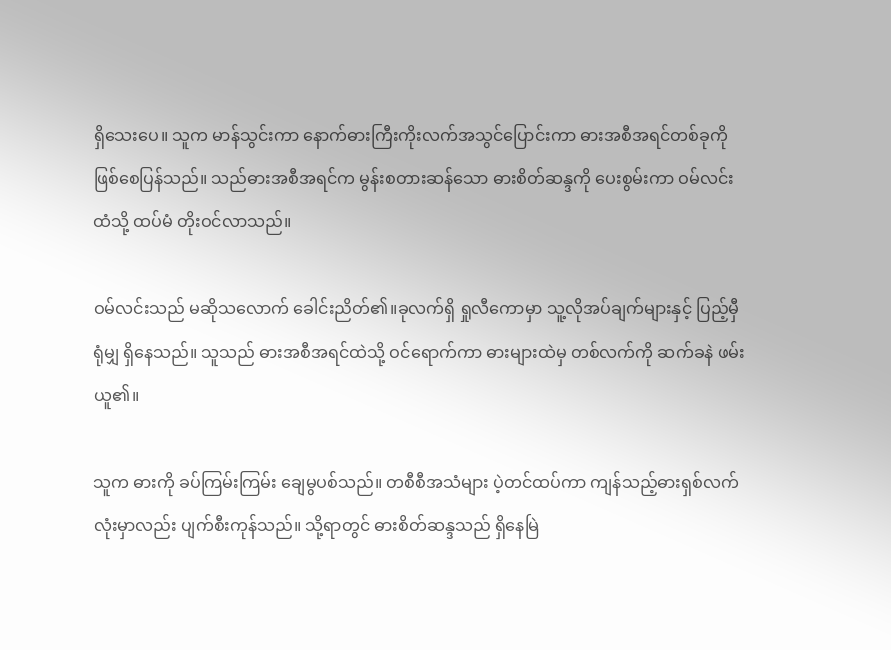ရှိသေးပေ။ သူက မာန်သွင်းကာ နောက်ဓားကြီးကိုးလက်အသွင်ပြောင်းကာ ဓားအစီအရင်တစ်ခုကို ဖြစ်စေပြန်သည်။ သည်ဓားအစီအရင်က မွန်းစတားဆန်သော ဓားစိတ်ဆန္ဒကို ပေးစွမ်းကာ ဝမ်လင်းထံသို့ ထပ်မံ တိုးဝင်လာသည်။

ဝမ်လင်းသည် မဆိုသလောက် ခေါင်းညိတ်၏။ခုလက်ရှိ ရှုလီကောမှာ သူ့လိုအပ်ချက်များနှင့် ပြည့်မှီရုံမျှ ရှိနေသည်။ သူသည် ဓားအစီအရင်ထဲသို့ ဝင်ရောက်ကာ ဓားများထဲမှ တစ်လက်ကို ဆက်ခနဲ ဖမ်းယူ၏။

သူက ဓားကို ခပ်ကြမ်းကြမ်း ချေမွပစ်သည်။ တစီစီအသံများ ပဲ့တင်ထပ်ကာ ကျန်သည့်ဓားရှစ်လက်လုံးမှာလည်း ပျက်စီးကုန်သည်။ သို့ရာတွင် ဓားစိတ်ဆန္ဒသည် ရှိနေမြဲ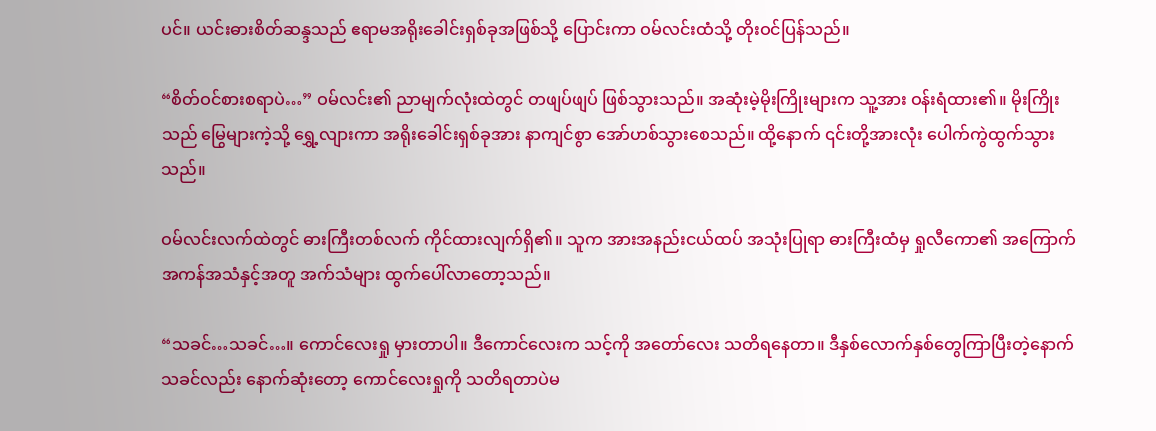ပင်။ ယင်းဓားစိတ်ဆန္ဒသည် ဧရာမအရိုးခေါင်းရှစ်ခုအဖြစ်သို့ ပြောင်းကာ ဝမ်လင်းထံသို့ တိုးဝင်ပြန်သည်။

“စိတ်ဝင်စားစရာပဲ…” ဝမ်လင်း၏ ညာမျက်လုံးထဲတွင် တဖျပ်ဖျပ် ဖြစ်သွားသည်။ အဆုံးမဲ့မိုးကြိုးများက သူ့အား ဝန်းရံထား၏။ မိုးကြိုးသည် မြွေများကဲ့သို့ ရွှေ့လျားကာ အရိုးခေါင်းရှစ်ခုအား နာကျင်စွာ အော်ဟစ်သွားစေသည်။ ထို့နောက် ၎င်းတို့အားလုံး ပေါက်ကွဲထွက်သွားသည်။

ဝမ်လင်းလက်ထဲတွင် ဓားကြီးတစ်လက် ကိုင်ထားလျက်ရှိ၏။ သူက အားအနည်းငယ်ထပ် အသုံးပြုရာ ဓားကြီးထံမှ ရှုလီကော၏ အကြောက်အကန်အသံနှင့်အတူ အက်သံများ ထွက်ပေါ်လာတော့သည်။

“သခင်…သခင်…။ ကောင်လေးရှု မှားတာပါ။ ဒီကောင်လေးက သင့်ကို အတော်လေး သတိရနေတာ။ ဒီနှစ်လောက်နှစ်တွေကြာပြီးတဲ့နောက် သခင်လည်း နောက်ဆုံးတော့ ကောင်လေးရှုကို သတိရတာပဲမ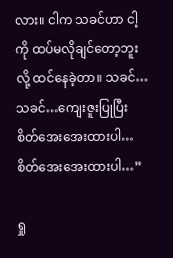လား။ ငါက သခင်ဟာ ငါ့ကို ထပ်မလိုချင်တော့ဘူးလို့ ထင်နေခဲ့တာ။ သခင်…သခင်…ကျေးဇူးပြုပြီး စိတ်အေးအေးထားပါ…စိတ်အေးအေးထားပါ…”

ရှု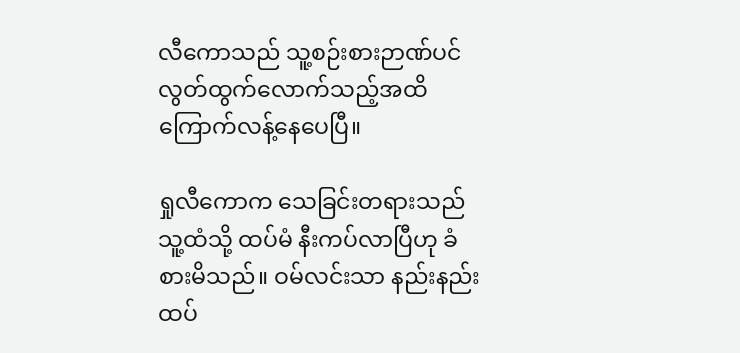လီကောသည် သူ့စဉ်းစားဉာဏ်ပင် လွတ်ထွက်လောက်သည့်အထိ ကြောက်လန့်နေပေပြီ။

ရှုလီကောက သေခြင်းတရားသည် သူ့ထံသို့ ထပ်မံ နီးကပ်လာပြီဟု ခံစားမိသည်။ ဝမ်လင်းသာ နည်းနည်းထပ်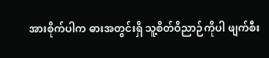အားစိုက်ပါက ဓားအတွင်းရှိ သူ့စိတ်ဝိညာဉ်ကိုပါ ဖျက်စီး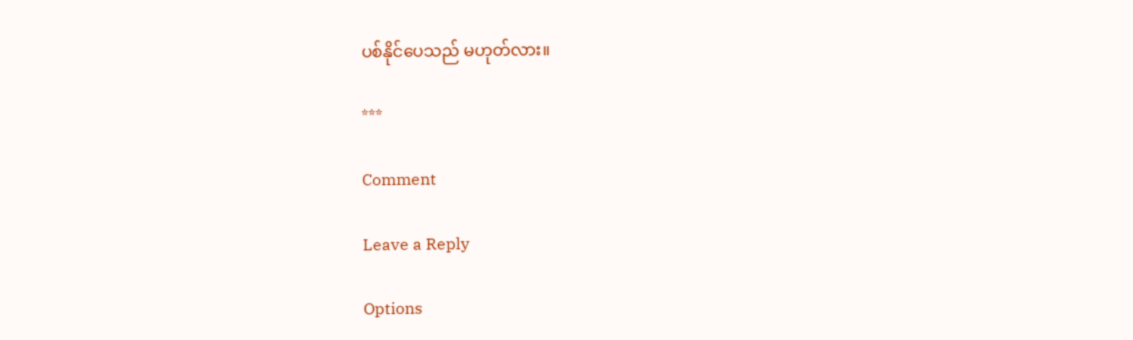ပစ်နိုင်ပေသည် မဟုတ်လား။

***

Comment

Leave a Reply

Options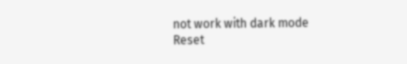not work with dark mode
Reset